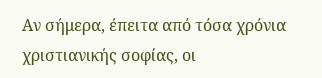Αν σήμερα, έπειτα από τόσα χρόνια χριστιανικής σοφίας, οι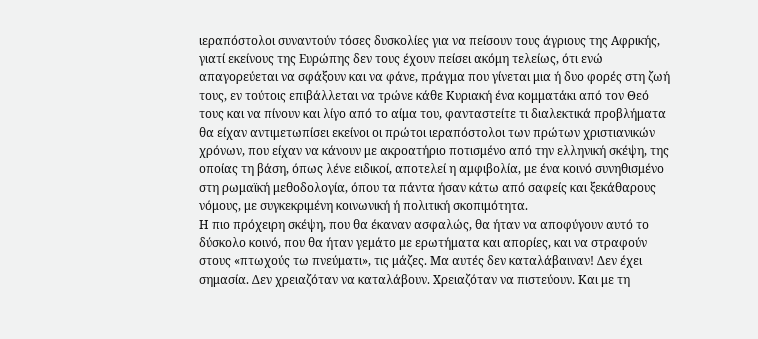ιεραπόστολοι συναντούν τόσες δυσκολίες για να πείσουν τους άγριους της Αφρικής, γιατί εκείνους της Ευρώπης δεν τους έχουν πείσει ακόμη τελείως, ότι ενώ απαγορεύεται να σφάξουν και να φάνε, πράγμα που γίνεται μια ή δυο φορές στη ζωή τους, εν τούτοις επιβάλλεται να τρώνε κάθε Κυριακή ένα κομματάκι από τον Θεό τους και να πίνουν και λίγο από το αίμα του, φανταστείτε τι διαλεκτικά προβλήματα θα είχαν αντιμετωπίσει εκείνοι οι πρώτοι ιεραπόστολοι των πρώτων χριστιανικών χρόνων, που είχαν να κάνουν με ακροατήριο ποτισμένο από την ελληνική σκέψη, της οποίας τη βάση, όπως λένε ειδικοί, αποτελεί η αμφιβολία, με ένα κοινό συνηθισμένο στη ρωμαϊκή μεθοδολογία, όπου τα πάντα ήσαν κάτω από σαφείς και ξεκάθαρους νόμους, με συγκεκριμένη κοινωνική ή πολιτική σκοπιμότητα.
Η πιο πρόχειρη σκέψη, που θα έκαναν ασφαλώς, θα ήταν να αποφύγουν αυτό το δύσκολο κοινό, που θα ήταν γεμάτο με ερωτήματα και απορίες, και να στραφούν στους «πτωχούς τω πνεύματι», τις μάζες. Μα αυτές δεν καταλάβαιναν! Δεν έχει σημασία. Δεν χρειαζόταν να καταλάβουν. Χρειαζόταν να πιστεύουν. Και με τη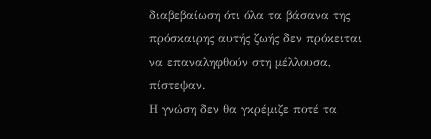διαβεβαίωση ότι όλα τα βάσανα της πρόσκαιρης αυτής ζωής δεν πρόκειται να επαναληφθούν στη μέλλουσα, πίστεψαν.
Η γνώση δεν θα γκρέμιζε ποτέ τα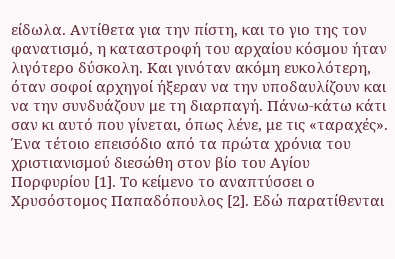είδωλα. Αντίθετα για την πίστη, και το γιο της τον φανατισμό, η καταστροφή του αρχαίου κόσμου ήταν λιγότερο δύσκολη. Και γινόταν ακόμη ευκολότερη, όταν σοφοί αρχηγοί ήξεραν να την υποδαυλίζουν και να την συνδυάζουν με τη διαρπαγή. Πάνω-κάτω κάτι σαν κι αυτό που γίνεται, όπως λένε, με τις «ταραχές».
Ένα τέτοιο επεισόδιο από τα πρώτα χρόνια του χριστιανισμού διεσώθη στον βίο του Αγίου Πορφυρίου [1]. Το κείμενο το αναπτύσσει ο Χρυσόστομος Παπαδόπουλος [2]. Εδώ παρατίθενται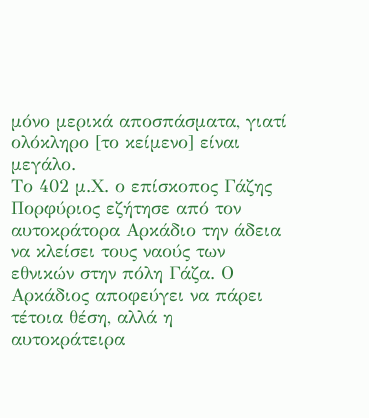μόνο μερικά αποσπάσματα, γιατί ολόκληρο [το κείμενο] είναι μεγάλο.
Το 402 μ.Χ. ο επίσκοπος Γάζης Πορφύριος εζήτησε από τον αυτοκράτορα Αρκάδιο την άδεια να κλείσει τους ναούς των εθνικών στην πόλη Γάζα. Ο Αρκάδιος αποφεύγει να πάρει τέτοια θέση, αλλά η αυτοκράτειρα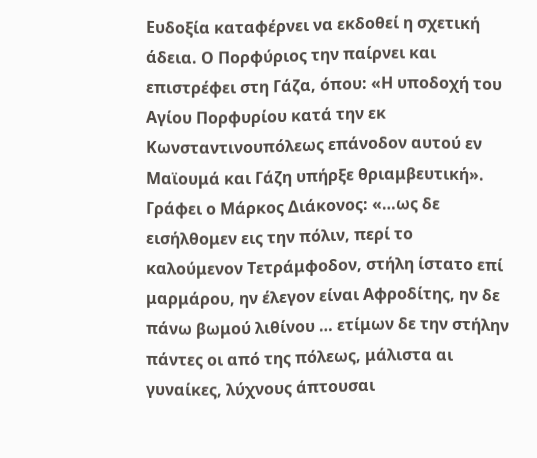Ευδοξία καταφέρνει να εκδοθεί η σχετική άδεια. Ο Πορφύριος την παίρνει και επιστρέφει στη Γάζα, όπου: «Η υποδοχή του Αγίου Πορφυρίου κατά την εκ Κωνσταντινουπόλεως επάνοδον αυτού εν Μαϊουμά και Γάζη υπήρξε θριαμβευτική». Γράφει ο Μάρκος Διάκονος: «…ως δε εισήλθομεν εις την πόλιν, περί το καλούμενον Τετράμφοδον, στήλη ίστατο επί μαρμάρου, ην έλεγον είναι Αφροδίτης, ην δε πάνω βωμού λιθίνου … ετίμων δε την στήλην πάντες οι από της πόλεως, μάλιστα αι γυναίκες, λύχνους άπτουσαι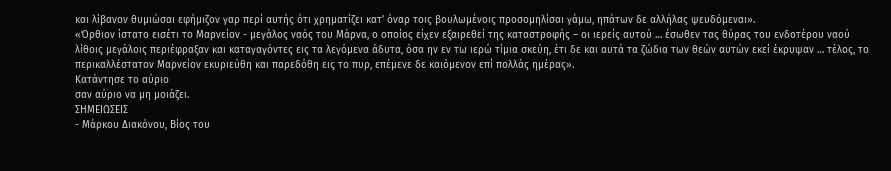και λίβανον θυμιώσαι εφήμιζον γαρ περί αυτής ότι χρηματίζει κατ’ όναρ τοις βουλωμένοις προσομηλίσαι γάμω, ηπάτων δε αλλήλας ψευδόμεναι».
«Όρθιον ίστατο εισέτι το Μαρνείον - μεγάλος ναός του Μάρνα, ο οποίος είχεν εξαιρεθεί της καταστροφής – οι ιερείς αυτού … έσωθεν τας θύρας του ενδοτέρου ναού λίθοις μεγάλοις περιέφραξαν και καταγαγόντες εις τα λεγόμενα άδυτα, όσα ην εν τω ιερώ τίμια σκεύη, έτι δε και αυτά τα ζώδια των θεών αυτών εκεί έκρυψαν … τέλος, το περικαλλέστατον Μαρνείον εκυριεύθη και παρεδόθη εις το πυρ, επέμενε δε καιόμενον επί πολλάς ημέρας».
Κατάντησε το αύριο
σαν αύριο να μη μοιάζει.
ΣΗΜΕΙΩΣΕΙΣ
- Μάρκου Διακόνου, Βίος του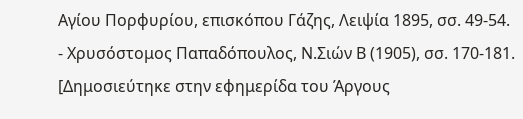Αγίου Πορφυρίου, επισκόπου Γάζης, Λειψία 1895, σσ. 49-54.
- Χρυσόστομος Παπαδόπουλος, Ν.Σιών Β (1905), σσ. 170-181.
[Δημοσιεύτηκε στην εφημερίδα του Άργους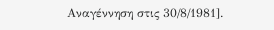Αναγέννηση στις 30/8/1981].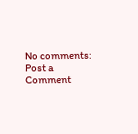No comments:
Post a Comment